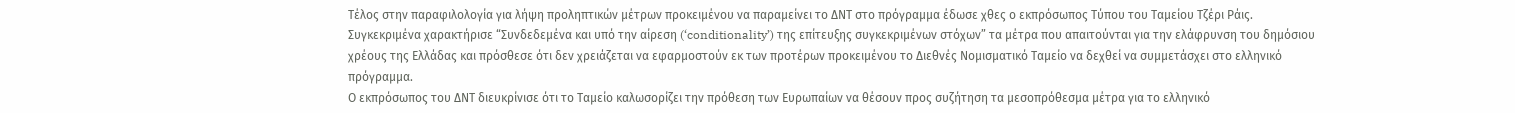Τέλος στην παραφιλολογία για λήψη προληπτικών μέτρων προκειμένου να παραμείνει το ΔΝΤ στο πρόγραμμα έδωσε χθες ο εκπρόσωπος Τύπου του Ταμείου Τζέρι Ράις. Συγκεκριμένα χαρακτήρισε “Συνδεδεμένα και υπό την αίρεση (‘conditionality’) της επίτευξης συγκεκριμένων στόχων” τα μέτρα που απαιτούνται για την ελάφρυνση του δημόσιου χρέους της Ελλάδας και πρόσθεσε ότι δεν χρειάζεται να εφαρμοστούν εκ των προτέρων προκειμένου το Διεθνές Νομισματικό Ταμείο να δεχθεί να συμμετάσχει στο ελληνικό πρόγραμμα.
Ο εκπρόσωπος του ΔΝΤ διευκρίνισε ότι το Ταμείο καλωσορίζει την πρόθεση των Ευρωπαίων να θέσουν προς συζήτηση τα μεσοπρόθεσμα μέτρα για το ελληνικό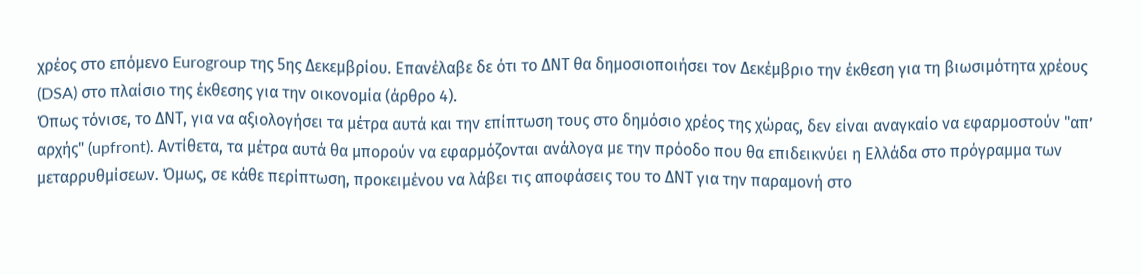χρέος στο επόμενο Eurogroup της 5ης Δεκεμβρίου. Επανέλαβε δε ότι το ΔΝΤ θα δημοσιοποιήσει τον Δεκέμβριο την έκθεση για τη βιωσιμότητα χρέους (DSA) στο πλαίσιο της έκθεσης για την οικονομία (άρθρο 4).
Όπως τόνισε, το ΔΝΤ, για να αξιολογήσει τα μέτρα αυτά και την επίπτωση τους στο δημόσιο χρέος της χώρας, δεν είναι αναγκαίο να εφαρμοστούν "απ’ αρχής" (upfront). Αντίθετα, τα μέτρα αυτά θα μπορούν να εφαρμόζονται ανάλογα με την πρόοδο που θα επιδεικνύει η Ελλάδα στο πρόγραμμα των μεταρρυθμίσεων. Όμως, σε κάθε περίπτωση, προκειμένου να λάβει τις αποφάσεις του το ΔΝΤ για την παραμονή στο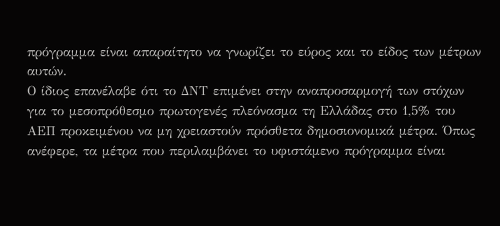πρόγραμμα είναι απαραίτητο να γνωρίζει το εύρος και το είδος των μέτρων αυτών.
Ο ίδιος επανέλαβε ότι το ΔΝΤ επιμένει στην αναπροσαρμογή των στόχων για το μεσοπρόθεσμο πρωτογενές πλεόνασμα τη Ελλάδας στο 1,5% του ΑΕΠ προκειμένου να μη χρειαστούν πρόσθετα δημοσιονομικά μέτρα. Όπως ανέφερε, τα μέτρα που περιλαμβάνει το υφιστάμενο πρόγραμμα είναι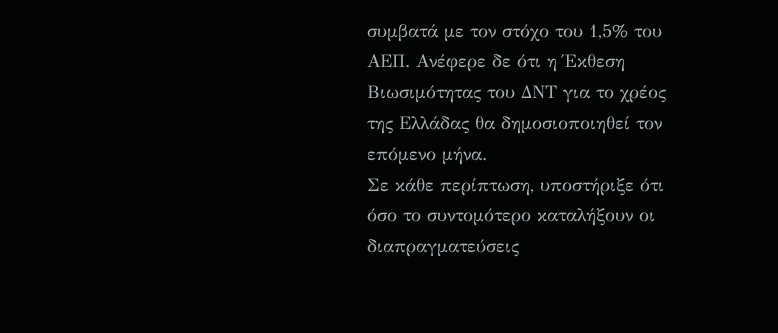συμβατά με τον στόχο του 1,5% του ΑΕΠ. Ανέφερε δε ότι η Έκθεση Βιωσιμότητας του ΔΝΤ για το χρέος της Ελλάδας θα δημοσιοποιηθεί τον επόμενο μήνα.
Σε κάθε περίπτωση, υποστήριξε ότι όσο το συντομότερο καταλήξουν οι διαπραγματεύσεις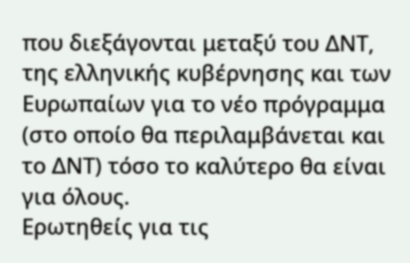που διεξάγονται μεταξύ του ΔΝΤ, της ελληνικής κυβέρνησης και των Ευρωπαίων για το νέο πρόγραμμα (στο οποίο θα περιλαμβάνεται και το ΔΝΤ) τόσο το καλύτερο θα είναι για όλους.
Ερωτηθείς για τις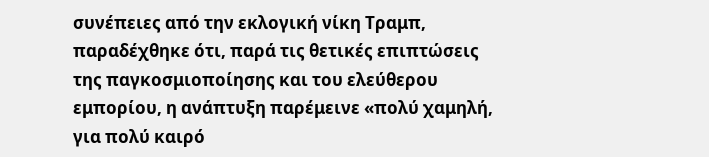συνέπειες από την εκλογική νίκη Τραμπ, παραδέχθηκε ότι, παρά τις θετικές επιπτώσεις της παγκοσμιοποίησης και του ελεύθερου εμπορίου, η ανάπτυξη παρέμεινε «πολύ χαμηλή, για πολύ καιρό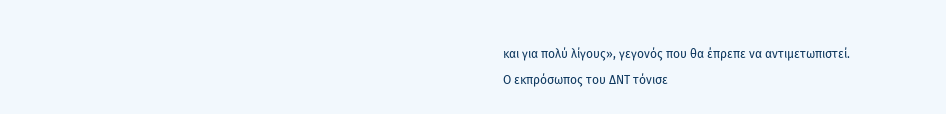και για πολύ λίγους», γεγονός που θα έπρεπε να αντιμετωπιστεί.
Ο εκπρόσωπος του ΔΝΤ τόνισε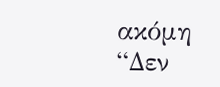ακόμη “Δεν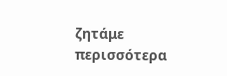ζητάμε περισσότερα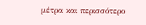μέτρα και περισσότερο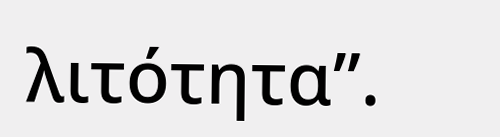λιτότητα”.